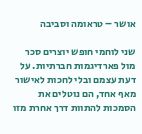אושר – טראומה וסביבה

שני לוחמי חופש יוצרים סכר מול פארדיגמות חברתיות. על דעת עצמם ובלי לחכות לאישור מאף אחד, הם נוטלים את הסמכות להתוות דרך אחרת מזו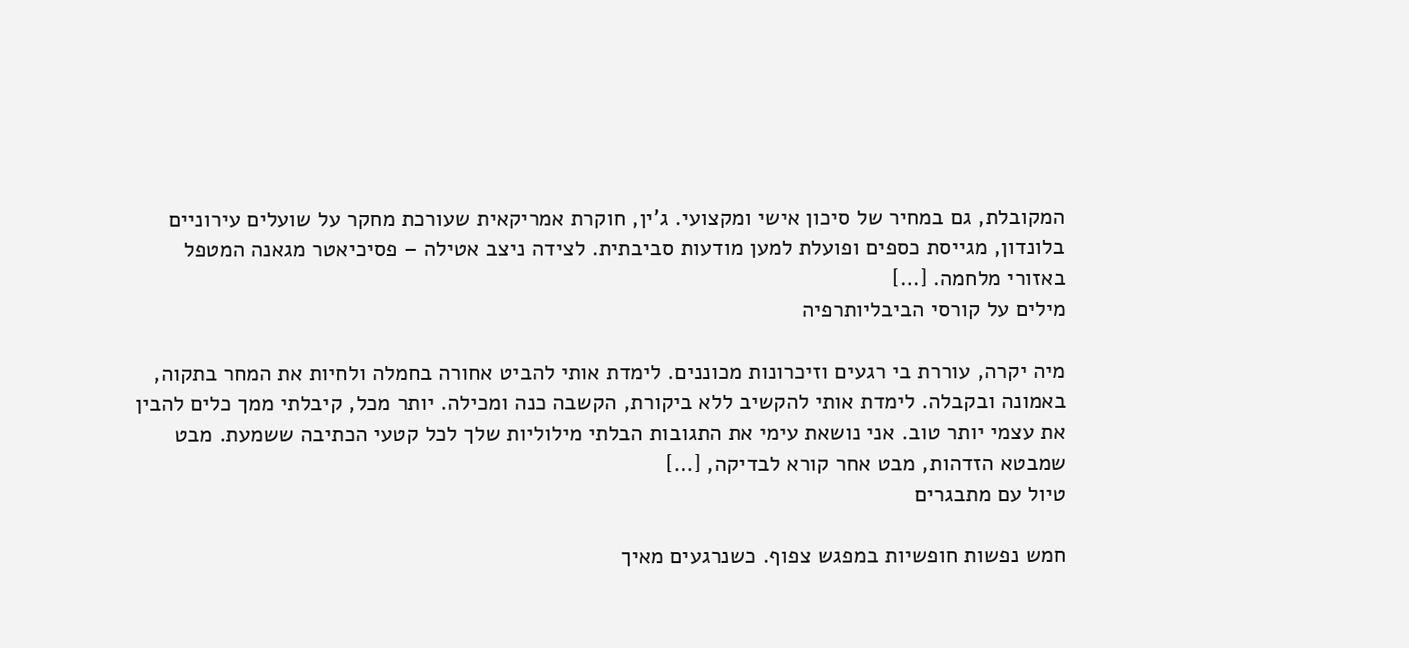המקובלת, גם במחיר של סיכון אישי ומקצועי. ג'ין, חוקרת אמריקאית שעורכת מחקר על שועלים עירוניים בלונדון, מגייסת כספים ופועלת למען מודעות סביבתית. לצידה ניצב אטילה – פסיכיאטר מגאנה המטפל באזורי מלחמה. […]
מילים על קורסי הביבליותרפיה

מיה יקרה, עוררת בי רגעים וזיכרונות מכוננים. לימדת אותי להביט אחורה בחמלה ולחיות את המחר בתקוה, באמונה ובקבלה. לימדת אותי להקשיב ללא ביקורת, הקשבה כנה ומכילה. יותר מכל, קיבלתי ממך כלים להבין את עצמי יותר טוב. אני נושאת עימי את התגובות הבלתי מילוליות שלך לכל קטעי הכתיבה ששמעת. מבט שמבטא הזדהות, מבט אחר קורא לבדיקה, […]
טיול עם מתבגרים

חמש נפשות חופשיות במפגש צפוף. כשנרגעים מאיך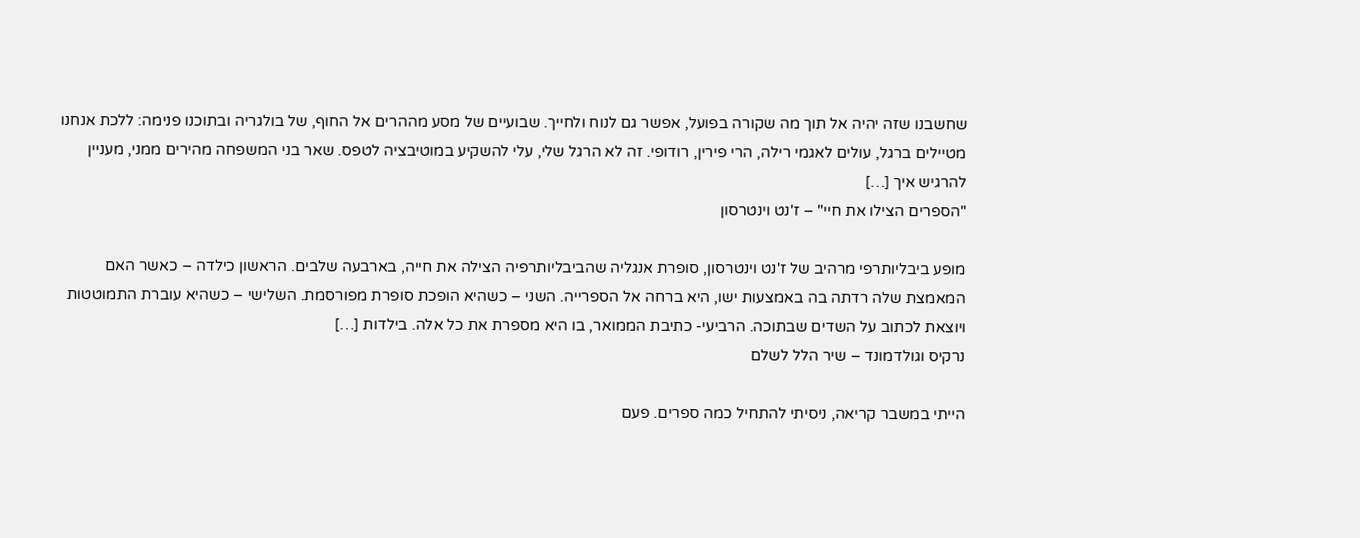שחשבנו שזה יהיה אל תוך מה שקורה בפועל, אפשר גם לנוח ולחייך. שבועיים של מסע מההרים אל החוף, של בולגריה ובתוכנו פנימה: ללכת אנחנו מטיילים ברגל, עולים לאגמי רילה, הרי פירין, רודופי. זה לא הרגל שלי, עלי להשקיע במוטיבציה לטפס. שאר בני המשפחה מהירים ממני, מעניין להרגיש איך […]
"הספרים הצילו את חיי" – ז'נט וינטרסון

מופע ביבליותרפי מרהיב של ז'נט וינטרסון, סופרת אנגליה שהביבליותרפיה הצילה את חייה, בארבעה שלבים. הראשון כילדה – כאשר האם המאמצת שלה רדתה בה באמצעות ישו, היא ברחה אל הספרייה. השני – כשהיא הופכת סופרת מפורסמת. השלישי – כשהיא עוברת התמוטטות ויוצאת לכתוב על השדים שבתוכה. הרביעי- כתיבת הממואר, בו היא מספרת את כל אלה. בילדות […]
נרקיס וגולדמונד – שיר הלל לשלם

הייתי במשבר קריאה, ניסיתי להתחיל כמה ספרים. פעם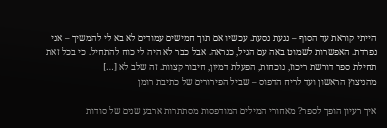הייתי קוראת עד הסוף – נגעת נסעת. עכשיו אם תוך חמישים עמודים לא בא לי להמשיך – אני נפרדת. האפשרות לשמוט באה עם הגיל, כנראה. אבל כבר לא היה לי כוח להתחיל. כי בכל זאת תחילת ספר דורשת ריכוז, נוכחות, הפעלת דמיון, חיבור קצוות. זה שלב לא […]
מהניצוץ הראשון ועד לריח הדפוס – שביל הפירורים של כתיבת רומן

איך רעיון הופך לספר? מאחורי המילים המודפסות מסתתרות ארבע שנים של סודות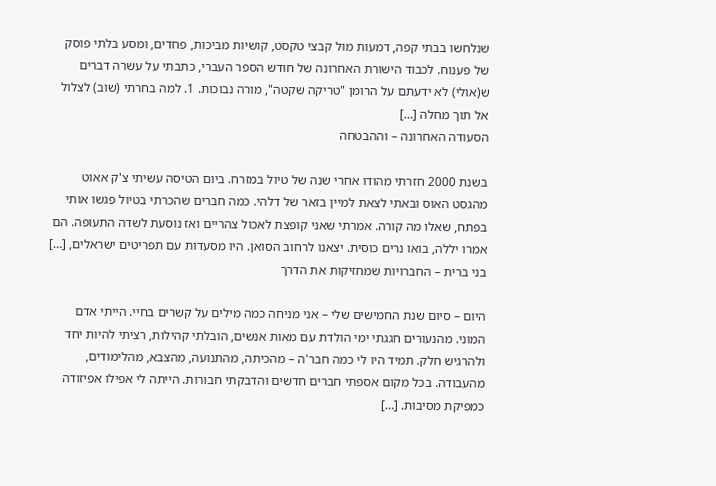שנלחשו בבתי קפה, דמעות מול קבצי טקסט, קושיות מביכות, פחדים, ומסע בלתי פוסק של פענוח. לכבוד הישורת האחרונה של חודש הספר העברי, כתבתי על עשרה דברים ש(אולי) לא ידעתם על הרומן "טריקה שקטה", מורה נבוכות. 1. למה בחרתי (שוב) לצלול אל תוך מחלה […]
הסעודה האחרונה – וההבטחה

בשנת 2000 חזרתי מהודו אחרי שנה של טיול במזרח. ביום הטיסה עשיתי צ'ק אאוט מהגסט האוס ובאתי לצאת למיין בזאר של דלהי. כמה חברים שהכרתי בטיול פגשו אותי בפתח, שאלו מה קורה. אמרתי שאני קופצת לאכול צהריים ואז נוסעת לשדה התעופה. הם אמרו יללה, בואו נרים כוסית. יצאנו לרחוב הסואן. היו מסעדות עם תפריטים ישראלים, […]
בני ברית – החברויות שמחזיקות את הדרך

היום – סיום שנת החמישים שלי – אני מניחה כמה מילים על קשרים בחיי. הייתי אדם המוני. מהנעורים חגגתי ימי הולדת עם מאות אנשים, הובלתי קהילות, רציתי להיות יחד ולהרגיש חלק. תמיד היו לי כמה חבר'ה – מהכיתה, מהתנועה, מהצבא, מהלימודים, מהעבודה. בכל מקום אספתי חברים חדשים והדבקתי חבורות. הייתה לי אפילו אפיזודה כמפיקת מסיבות. […]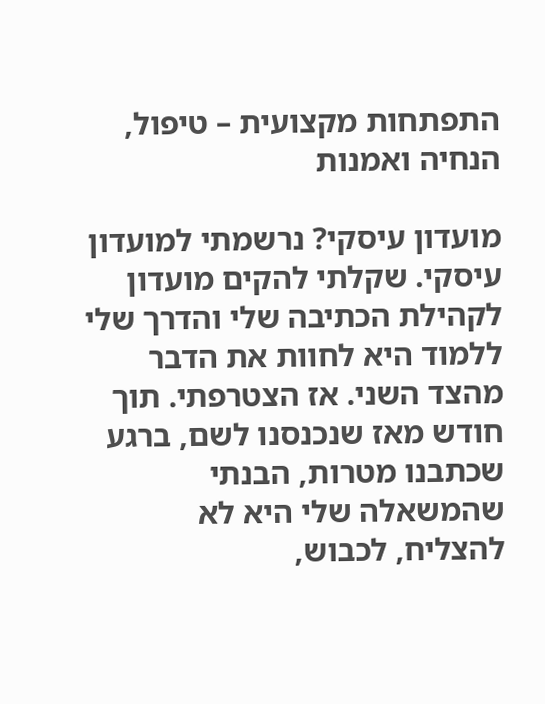התפתחות מקצועית – טיפול, הנחיה ואמנות

מועדון עיסקי? נרשמתי למועדון עיסקי. שקלתי להקים מועדון לקהילת הכתיבה שלי והדרך שלי ללמוד היא לחוות את הדבר מהצד השני. אז הצטרפתי. תוך חודש מאז שנכנסנו לשם, ברגע שכתבנו מטרות, הבנתי שהמשאלה שלי היא לא להצליח, לכבוש,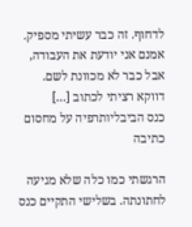לדחוף. זה כבר עשיתי מספיק. אמנם אני יודעת את העבודה, אבל כבר לא מכוונת לשם. דווקא רציתי לכתוב […]
כנס הביבליותרפיה על מחסום כתיבה

הרגשתי כמו כלה שלא מגיעה לחתונתה. בשלישי התקיים כנס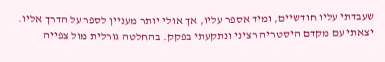שעבדתי עליו חודשיים, ומיד אספר עליו, אך אולי יותר מעניין לספר על הדרך אליו. יצאתי עם מקדם היסטריה רציני ונתקעתי בפקק. בהחלטה גורלית מול צפייה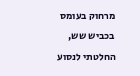מרחוק בעומס בכביש שש, החלטתי לנסוע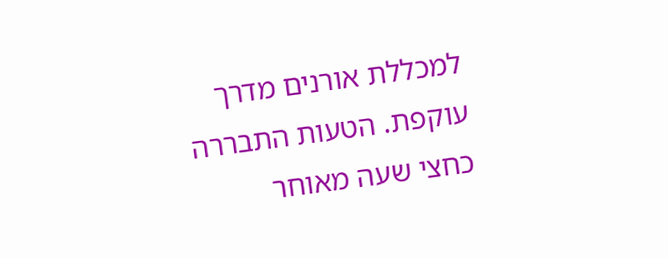למכללת אורנים מדרך עוקפת. הטעות התבררה כחצי שעה מאוחר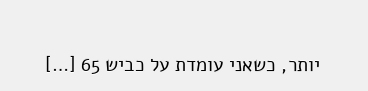יותר, כשאני עומדת על כביש 65 […]